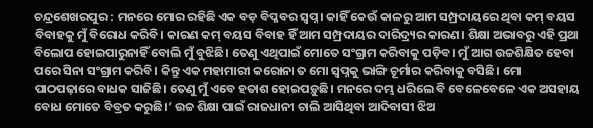ଚନ୍ଦ୍ରଶେଖରପୁର : ମନରେ ମୋର ରହିଛି ଏକ ବଡ଼ ବିପ୍ଳବର ସ୍ବପ୍ନ। କାହିଁ କେଉଁ କାଳରୁ ଆମ ସମ୍ପ୍ରଦାୟରେ ଥିବା କମ୍ ବୟସ ବିବାହକୁ ମୁଁ ବିରୋଧ କରିବି। କାରଣ କମ୍ ବୟସ ବିବାହ ହିଁ ଆମ ସମ୍ପ୍ରଦାୟର ଦାରିଦ୍ର୍ୟର କାରଣ। ଶିକ୍ଷା ଅଭାବରୁ ଏହି ପ୍ରଥା ବିଲୋପ ହୋଇପାରୁନାହିଁ ବୋଲି ମୁଁ ବୁଝିଛି। ତେଣୁ ଏଥିପାଇଁ ମୋତେ ସଂଗ୍ରାମ କରିବାକୁ ପଡ଼ିବ। ମୁଁ ଆଗ ଉଚ୍ଚଶିକ୍ଷିତ ହେବା ପରେ ସିନା ସଂଗ୍ରାମ କରିବି। କିନ୍ତୁ ଏକ ମହାମାରୀ କରୋନା ତ ମୋ ସ୍ବପ୍ନକୁ ଭାଙ୍ଗି ଚୂର୍ମାର କରିବାକୁ ବସିଛି। ମୋ ପାଠପଢ଼ାରେ ବାଧକ ସାଜିଛି। ତେଣୁ ମୁଁ ଏବେ ହତାଶ ହୋଇପଡ଼ୁଛି। ମନରେ ଦମ୍ଭ ଧରିଲେ ବି ବେଳେବେଳେ ଏକ ଅସହାୟ ବୋଧ ମୋତେ ବିବ୍ରତ କରୁଛି।’ ଉଚ୍ଚ ଶିକ୍ଷା ପାଇଁ ରାଜଧାନୀ ଚାଲି ଆସିଥିବା ଆଦିବାସୀ ଝିଅ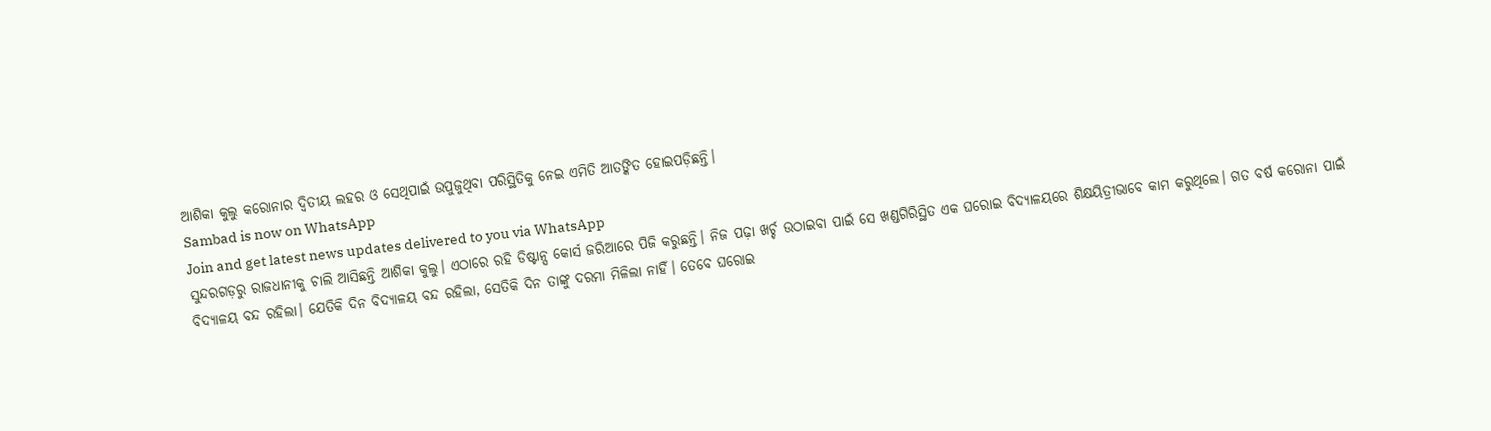ଆଶିକା କୁଲୁ କରୋନାର ଦ୍ବିତୀୟ ଲହର ଓ ସେଥିପାଇଁ ଉପୁଜୁଥିବା ପରିସ୍ଥିତିକୁ ନେଇ ଏମିତି ଆତଙ୍କିତ ହୋଇପଡ଼ିଛନ୍ତି।
Sambad is now on WhatsApp
Join and get latest news updates delivered to you via WhatsApp
ସୁନ୍ଦରଗଡ଼ରୁ ରାଜଧାନୀକୁ ଚାଲି ଆସିଛନ୍ତି ଆଶିକା କୁଲୁ। ଏଠାରେ ରହି ଡିଷ୍ଟାନ୍ସ କୋର୍ସ ଜରିଆରେ ପିଜି କରୁଛନ୍ତି। ନିଜ ପଢ଼ା ଖର୍ଚ୍ଚ ଉଠାଇବା ପାଇଁ ସେ ଖଣ୍ଡଗିରିସ୍ଥିତ ଏକ ଘରୋଇ ବିଦ୍ୟାଳୟରେ ଶିକ୍ଷୟିତ୍ରୀଭାବେ କାମ କରୁଥିଲେ। ଗତ ବର୍ଷ କରୋନା ପାଇଁ ବିଦ୍ୟାଳୟ ବନ୍ଦ ରହିଲା। ଯେତିକି ଦିନ ବିଦ୍ୟାଳୟ ବନ୍ଦ ରହିଲା, ସେତିକି ଦିନ ତାଙ୍କୁ ଦରମା ମିଳିଲା ନାହିଁ। ତେବେ ଘରୋଇ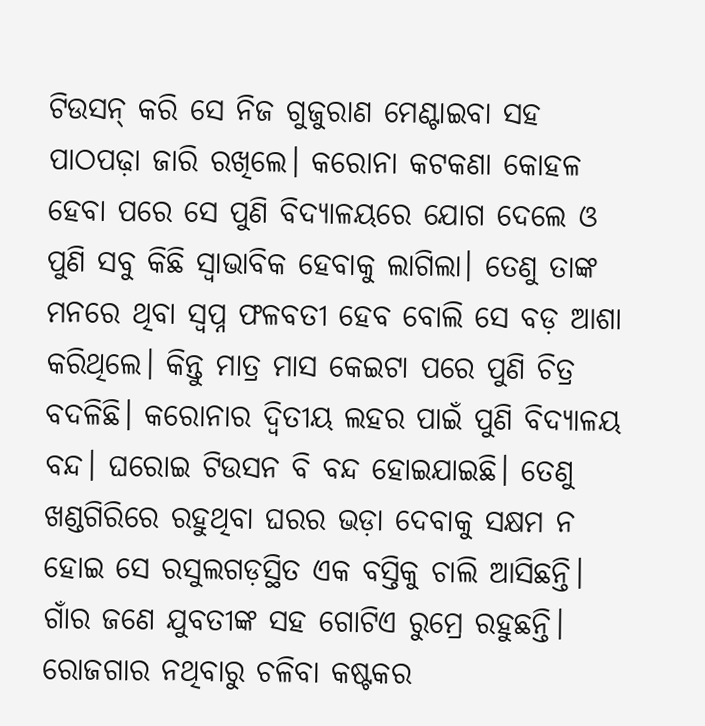ଟିଉସନ୍ କରି ସେ ନିଜ ଗୁଜୁରାଣ ମେଣ୍ଟାଇବା ସହ ପାଠପଢ଼ା ଜାରି ରଖିଲେ। କରୋନା କଟକଣା କୋହଳ ହେବା ପରେ ସେ ପୁଣି ବିଦ୍ୟାଳୟରେ ଯୋଗ ଦେଲେ ଓ ପୁଣି ସବୁ କିଛି ସ୍ବାଭାବିକ ହେବାକୁ ଲାଗିଲା। ତେଣୁ ତାଙ୍କ ମନରେ ଥିବା ସ୍ବପ୍ନ ଫଳବତୀ ହେବ ବୋଲି ସେ ବଡ଼ ଆଶା କରିଥିଲେ। କିନ୍ତୁ ମାତ୍ର ମାସ କେଇଟା ପରେ ପୁଣି ଚିତ୍ର ବଦଳିଛି। କରୋନାର ଦ୍ବିତୀୟ ଲହର ପାଇଁ ପୁଣି ବିଦ୍ୟାଳୟ ବନ୍ଦ। ଘରୋଇ ଟିଉସନ ବି ବନ୍ଦ ହୋଇଯାଇଛି। ତେଣୁ ଖଣ୍ଡଗିରିରେ ରହୁଥିବା ଘରର ଭଡ଼ା ଦେବାକୁ ସକ୍ଷମ ନ ହୋଇ ସେ ରସୁଲଗଡ଼ସ୍ଥିତ ଏକ ବସ୍ତିକୁ ଚାଲି ଆସିଛନ୍ତି। ଗାଁର ଜଣେ ଯୁବତୀଙ୍କ ସହ ଗୋଟିଏ ରୁମ୍ରେ ରହୁଛନ୍ତି। ରୋଜଗାର ନଥିବାରୁ ଚଳିବା କଷ୍ଟକର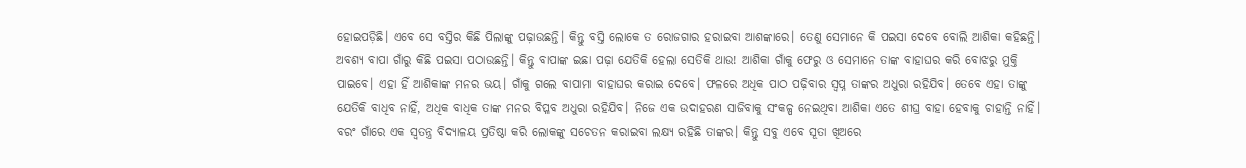ହୋଇପଡ଼ିଛି। ଏବେ ସେ ବସ୍ତିର କିଛି ପିଲାଙ୍କୁ ପଢ଼ାଉଛନ୍ତି। କିନ୍ତୁ ବସ୍ତି ଲୋକେ ତ ରୋଜଗାର ହରାଇବା ଆଶଙ୍କାରେ। ତେଣୁ ସେମାନେ କି ପଇସା ଦେବେ ବୋଲି ଆଶିକା କହିଛନ୍ତି।
ଅବଶ୍ୟ ବାପା ଗାଁରୁ କିଛି ପଇସା ପଠାଉଛନ୍ତି। କିନ୍ତୁ ବାପାଙ୍କ ଇଛା ପଢ଼ା ଯେତିକି ହେଲା ସେତିକି ଥାଉ! ଆଶିକା ଗାଁକୁ ଫେରୁ ଓ ସେମାନେ ତାଙ୍କ ବାହାଘର କରି ବୋଝରୁ ମୁକ୍ତି ପାଇବେ। ଏହା ହିଁ ଆଶିକାଙ୍କ ମନର ଭୟ। ଗାଁକୁ ଗଲେ ବାପାମା ବାହାଘର କରାଇ ଦେବେ। ଫଳରେ ଅଧିକ ପାଠ ପଢ଼ିବାର ସ୍ବପ୍ନ ତାଙ୍କର ଅଧୁରା ରହିଯିବ। ତେବେ ଏହା ତାଙ୍କୁ ଯେତିକି ବାଧିବ ନାହିଁ, ଅଧିକ ବାଧିକ ତାଙ୍କ ମନର ବିପ୍ଳବ ଅଧୁରା ରହିଯିବ। ନିଜେ ଏକ ଉଦାହରଣ ସାଜିବାକୁ ସଂକଳ୍ପ ନେଇଥିବା ଆଶିକା ଏତେ ଶୀଘ୍ର ବାହା ହେବାକୁ ଚାହାନ୍ତି ନାହିଁ। ବରଂ ଗାଁରେ ଏକ ସ୍ବତନ୍ତ୍ର ବିଦ୍ୟାଳୟ ପ୍ରତିଷ୍ଠା କରି ଲୋକଙ୍କୁ ସଚେତନ କରାଇବା ଲକ୍ଷ୍ୟ ରହିଛି ତାଙ୍କର। କିନ୍ତୁ ସବୁ ଏବେ ସୂତା ଖିଅରେ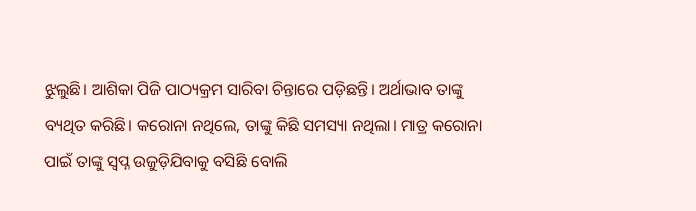ଝୁଲୁଛି। ଆଶିକା ପିଜି ପାଠ୍ୟକ୍ରମ ସାରିବା ଚିନ୍ତାରେ ପଡ଼ିଛନ୍ତି। ଅର୍ଥାଭାବ ତାଙ୍କୁ ବ୍ୟଥିତ କରିଛି। କରୋନା ନଥିଲେ, ତାଙ୍କୁ କିଛି ସମସ୍ୟା ନଥିଲା। ମାତ୍ର କରୋନା ପାଇଁ ତାଙ୍କୁ ସ୍ବପ୍ନ ଉଜୁଡ଼ିଯିବାକୁ ବସିଛି ବୋଲି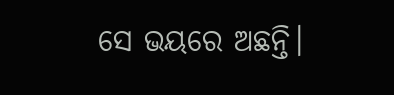ସେ ଭୟରେ ଅଛନ୍ତି।